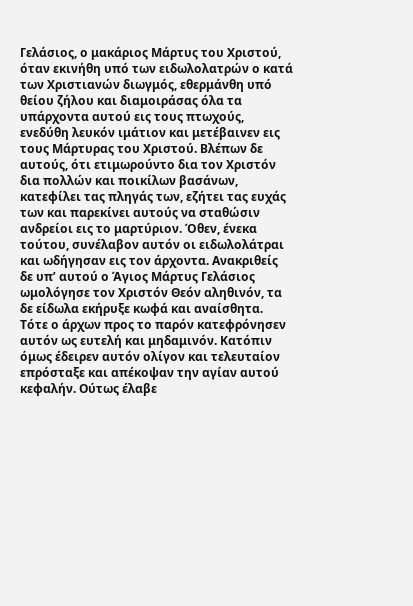Γελάσιος, ο μακάριος Μάρτυς του Χριστού, όταν εκινήθη υπό των ειδωλολατρών ο κατά των Χριστιανών διωγμός, εθερμάνθη υπό θείου ζήλου και διαμοιράσας όλα τα υπάρχοντα αυτού εις τους πτωχούς, ενεδύθη λευκόν ιμάτιον και μετέβαινεν εις τους Μάρτυρας του Χριστού. Βλέπων δε αυτούς, ότι ετιμωρούντο δια τον Χριστόν δια πολλών και ποικίλων βασάνων, κατεφίλει τας πληγάς των, εζήτει τας ευχάς των και παρεκίνει αυτούς να σταθώσιν ανδρείοι εις το μαρτύριον. Όθεν, ένεκα τούτου, συνέλαβον αυτόν οι ειδωλολάτραι και ωδήγησαν εις τον άρχοντα. Ανακριθείς δε υπ’ αυτού ο Άγιος Μάρτυς Γελάσιος ωμολόγησε τον Χριστόν Θεόν αληθινόν, τα δε είδωλα εκήρυξε κωφά και αναίσθητα. Τότε ο άρχων προς το παρόν κατεφρόνησεν αυτόν ως ευτελή και μηδαμινόν. Κατόπιν όμως έδειρεν αυτόν ολίγον και τελευταίον επρόσταξε και απέκοψαν την αγίαν αυτού κεφαλήν. Ούτως έλαβε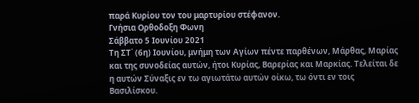παρά Κυρίου τον του μαρτυρίου στέφανον.
Γνήσια Ορθοδοξη Φωνη
Σάββατο 5 Ιουνίου 2021
Τη ΣΤ΄ (6η) Ιουνίου, μνήμη των Αγίων πέντε παρθένων, Μάρθας, Μαρίας και της συνοδείας αυτών, ήτοι Κυρίας, Βαρερίας και Μαρκίας. Τελείται δε η αυτών Σύναξις εν τω αγιωτάτω αυτών οίκω, τω όντι εν τοις Βασιλίσκου.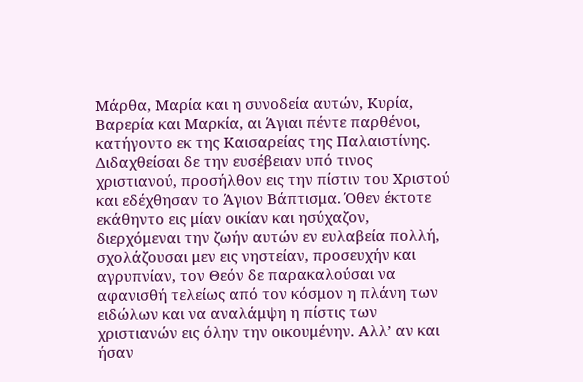Μάρθα, Μαρία και η συνοδεία αυτών, Κυρία, Βαρερία και Μαρκία, αι Άγιαι πέντε παρθένοι, κατήγοντο εκ της Καισαρείας της Παλαιστίνης. Διδαχθείσαι δε την ευσέβειαν υπό τινος χριστιανού, προσήλθον εις την πίστιν του Χριστού και εδέχθησαν το Άγιον Βάπτισμα. Όθεν έκτοτε εκάθηντο εις μίαν οικίαν και ησύχαζον, διερχόμεναι την ζωήν αυτών εν ευλαβεία πολλή, σχολάζουσαι μεν εις νηστείαν, προσευχήν και αγρυπνίαν, τον Θεόν δε παρακαλούσαι να αφανισθή τελείως από τον κόσμον η πλάνη των ειδώλων και να αναλάμψη η πίστις των χριστιανών εις όλην την οικουμένην. Αλλ’ αν και ήσαν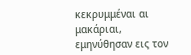κεκρυμμέναι αι μακάριαι, εμηνύθησαν εις τον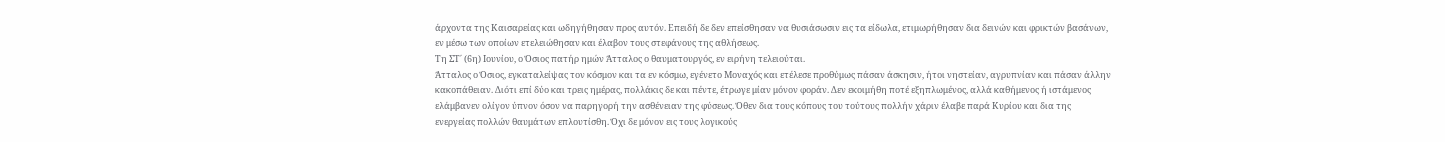άρχοντα της Καισαρείας και ωδηγήθησαν προς αυτόν. Επειδή δε δεν επείσθησαν να θυσιάσωσιν εις τα είδωλα, ετιμωρήθησαν δια δεινών και φρικτών βασάνων, εν μέσω των οποίων ετελειώθησαν και έλαβον τους στεφάνους της αθλήσεως.
Τη ΣΤ΄ (6η) Ιουνίου, ο Όσιος πατήρ ημών Άτταλος ο θαυματουργός, εν ειρήνη τελειούται.
Άτταλος ο Όσιος, εγκαταλείψας τον κόσμον και τα εν κόσμω, εγένετο Μοναχός και ετέλεσε προθύμως πάσαν άσκησιν, ήτοι νηστείαν, αγρυπνίαν και πάσαν άλλην κακοπάθειαν. Διότι επί δύο και τρεις ημέρας, πολλάκις δε και πέντε, έτρωγε μίαν μόνον φοράν. Δεν εκοιμήθη ποτέ εξηπλωμένος, αλλά καθήμενος ή ιστάμενος ελάμβανεν ολίγον ύπνον όσον να παρηγορή την ασθένειαν της φύσεως. Όθεν δια τους κόπους του τούτους πολλήν χάριν έλαβε παρά Κυρίου και δια της ενεργείας πολλών θαυμάτων επλουτίσθη. Όχι δε μόνον εις τους λογικούς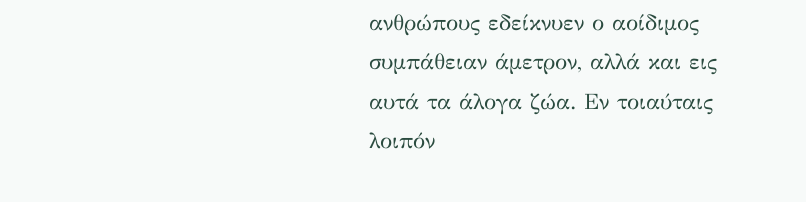ανθρώπους εδείκνυεν ο αοίδιμος συμπάθειαν άμετρον, αλλά και εις αυτά τα άλογα ζώα. Εν τοιαύταις λοιπόν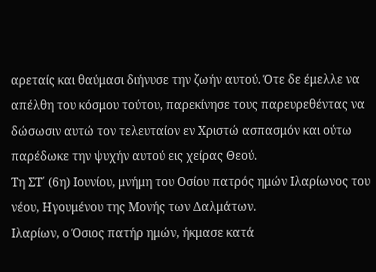αρεταίς και θαύμασι διήνυσε την ζωήν αυτού. Ότε δε έμελλε να απέλθη του κόσμου τούτου, παρεκίνησε τους παρευρεθέντας να δώσωσιν αυτώ τον τελευταίον εν Χριστώ ασπασμόν και ούτω παρέδωκε την ψυχήν αυτού εις χείρας Θεού.
Τη ΣΤ΄ (6η) Ιουνίου, μνήμη του Οσίου πατρός ημών Ιλαρίωνος του νέου, Ηγουμένου της Μονής των Δαλμάτων.
Ιλαρίων, ο Όσιος πατήρ ημών, ήκμασε κατά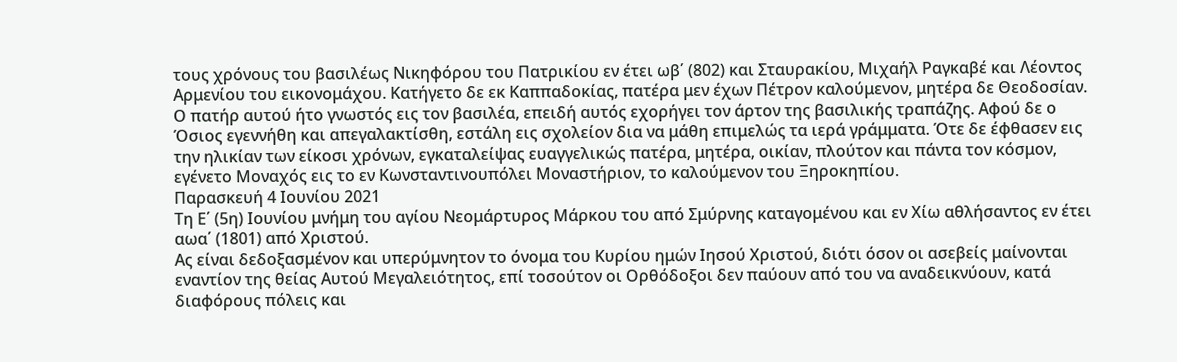τους χρόνους του βασιλέως Νικηφόρου του Πατρικίου εν έτει ωβ΄ (802) και Σταυρακίου, Μιχαήλ Ραγκαβέ και Λέοντος Αρμενίου του εικονομάχου. Κατήγετο δε εκ Καππαδοκίας, πατέρα μεν έχων Πέτρον καλούμενον, μητέρα δε Θεοδοσίαν. Ο πατήρ αυτού ήτο γνωστός εις τον βασιλέα, επειδή αυτός εχορήγει τον άρτον της βασιλικής τραπάζης. Αφού δε ο Όσιος εγεννήθη και απεγαλακτίσθη, εστάλη εις σχολείον δια να μάθη επιμελώς τα ιερά γράμματα. Ότε δε έφθασεν εις την ηλικίαν των είκοσι χρόνων, εγκαταλείψας ευαγγελικώς πατέρα, μητέρα, οικίαν, πλούτον και πάντα τον κόσμον, εγένετο Μοναχός εις το εν Κωνσταντινουπόλει Μοναστήριον, το καλούμενον του Ξηροκηπίου.
Παρασκευή 4 Ιουνίου 2021
Τη Ε΄ (5η) Ιουνίου μνήμη του αγίου Νεομάρτυρος Μάρκου του από Σμύρνης καταγομένου και εν Χίω αθλήσαντος εν έτει αωα΄ (1801) από Χριστού.
Ας είναι δεδοξασμένον και υπερύμνητον το όνομα του Κυρίου ημών Ιησού Χριστού, διότι όσον οι ασεβείς μαίνονται εναντίον της θείας Αυτού Μεγαλειότητος, επί τοσούτον οι Ορθόδοξοι δεν παύουν από του να αναδεικνύουν, κατά διαφόρους πόλεις και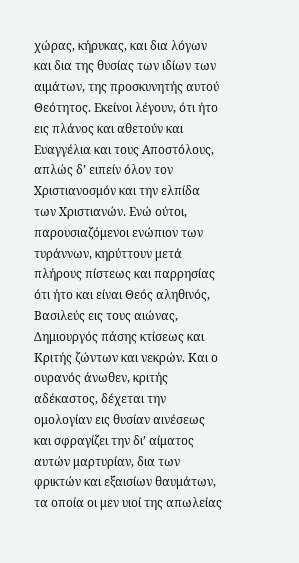χώρας, κήρυκας, και δια λόγων και δια της θυσίας των ιδίων των αιμάτων, της προσκυνητής αυτού Θεότητος. Εκείνοι λέγουν, ότι ήτο εις πλάνος και αθετούν και Ευαγγέλια και τους Αποστόλους, απλώς δ’ ειπείν όλον τον Χριστιανοσμόν και την ελπίδα των Χριστιανών. Ενώ ούτοι, παρουσιαζόμενοι ενώπιον των τυράννων, κηρύττουν μετά πλήρους πίστεως και παρρησίας ότι ήτο και είναι Θεός αληθινός, Βασιλεύς εις τους αιώνας, Δημιουργός πάσης κτίσεως και Κριτής ζώντων και νεκρών. Και ο ουρανός άνωθεν, κριτής αδέκαστος, δέχεται την ομολογίαν εις θυσίαν αινέσεως και σφραγίζει την δι’ αίματος αυτών μαρτυρίαν, δια των φρικτών και εξαισίων θαυμάτων, τα οποία οι μεν υιοί της απωλείας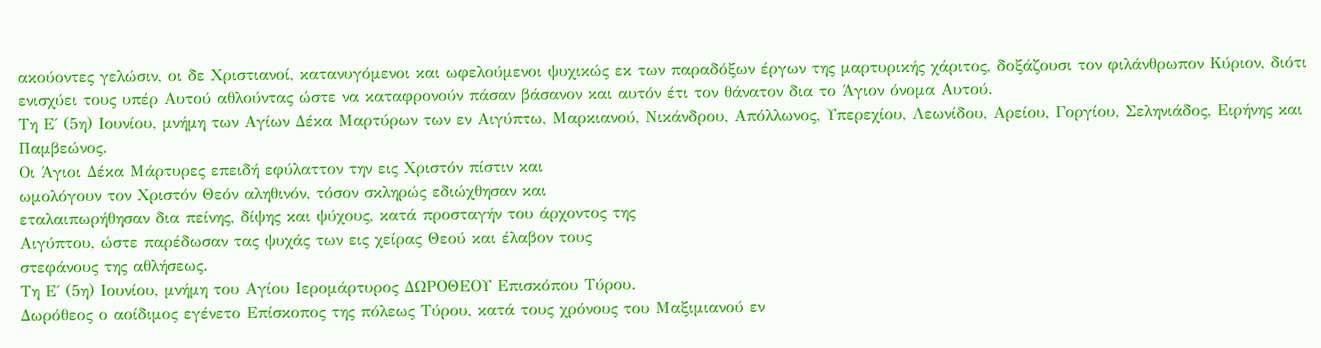ακούοντες γελώσιν, οι δε Χριστιανοί, κατανυγόμενοι και ωφελούμενοι ψυχικώς εκ των παραδόξων έργων της μαρτυρικής χάριτος, δοξάζουσι τον φιλάνθρωπον Κύριον, διότι ενισχύει τους υπέρ Αυτού αθλούντας ώστε να καταφρονούν πάσαν βάσανον και αυτόν έτι τον θάνατον δια το Άγιον όνομα Αυτού.
Τη Ε΄ (5η) Ιουνίου, μνήμη των Αγίων Δέκα Μαρτύρων των εν Αιγύπτω, Μαρκιανού, Νικάνδρου, Απόλλωνος, Υπερεχίου, Λεωνίδου, Αρείου, Γοργίου, Σεληνιάδος, Ειρήνης και Παμβεώνος.
Οι Άγιοι Δέκα Μάρτυρες επειδή εφύλαττον την εις Χριστόν πίστιν και
ωμολόγουν τον Χριστόν Θεόν αληθινόν, τόσον σκληρώς εδιώχθησαν και
εταλαιπωρήθησαν δια πείνης, δίψης και ψύχους, κατά προσταγήν του άρχοντος της
Αιγύπτου, ώστε παρέδωσαν τας ψυχάς των εις χείρας Θεού και έλαβον τους
στεφάνους της αθλήσεως.
Τη Ε΄ (5η) Ιουνίου, μνήμη του Αγίου Ιερομάρτυρος ΔΩΡΟΘΕΟΥ Επισκόπου Τύρου.
Δωρόθεος ο αοίδιμος εγένετο Επίσκοπος της πόλεως Τύρου, κατά τους χρόνους του Μαξιμιανού εν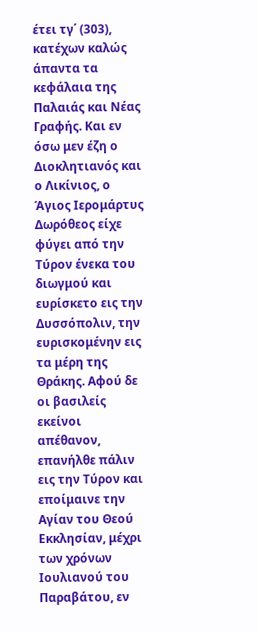έτει τγ΄ (303), κατέχων καλώς άπαντα τα κεφάλαια της Παλαιάς και Νέας Γραφής. Και εν όσω μεν έζη ο Διοκλητιανός και ο Λικίνιος, ο Άγιος Ιερομάρτυς Δωρόθεος είχε φύγει από την Τύρον ένεκα του διωγμού και ευρίσκετο εις την Δυσσόπολιν, την ευρισκομένην εις τα μέρη της Θράκης. Αφού δε οι βασιλείς εκείνοι απέθανον, επανήλθε πάλιν εις την Τύρον και εποίμαινε την Αγίαν του Θεού Εκκλησίαν, μέχρι των χρόνων Ιουλιανού του Παραβάτου, εν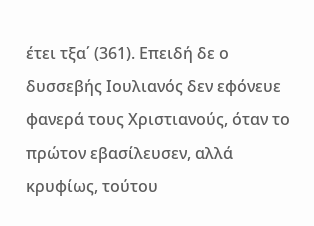έτει τξα΄ (361). Επειδή δε ο δυσσεβής Ιουλιανός δεν εφόνευε φανερά τους Χριστιανούς, όταν το πρώτον εβασίλευσεν, αλλά κρυφίως, τούτου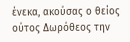ένεκα, ακούσας ο θείος ούτος Δωρόθεος την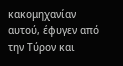κακομηχανίαν αυτού, έφυγεν από την Τύρον και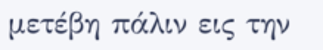μετέβη πάλιν εις την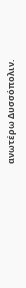ανωτέρω Δυσσόπολιν.